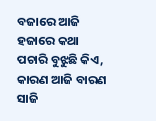ବଜାରେ ଆଜି ହଜାରେ କଥା
ପଚାରି ବୁଝୁଛି କିଏ,
କାରଣ ଆଜି ବାରଣ ସାଜି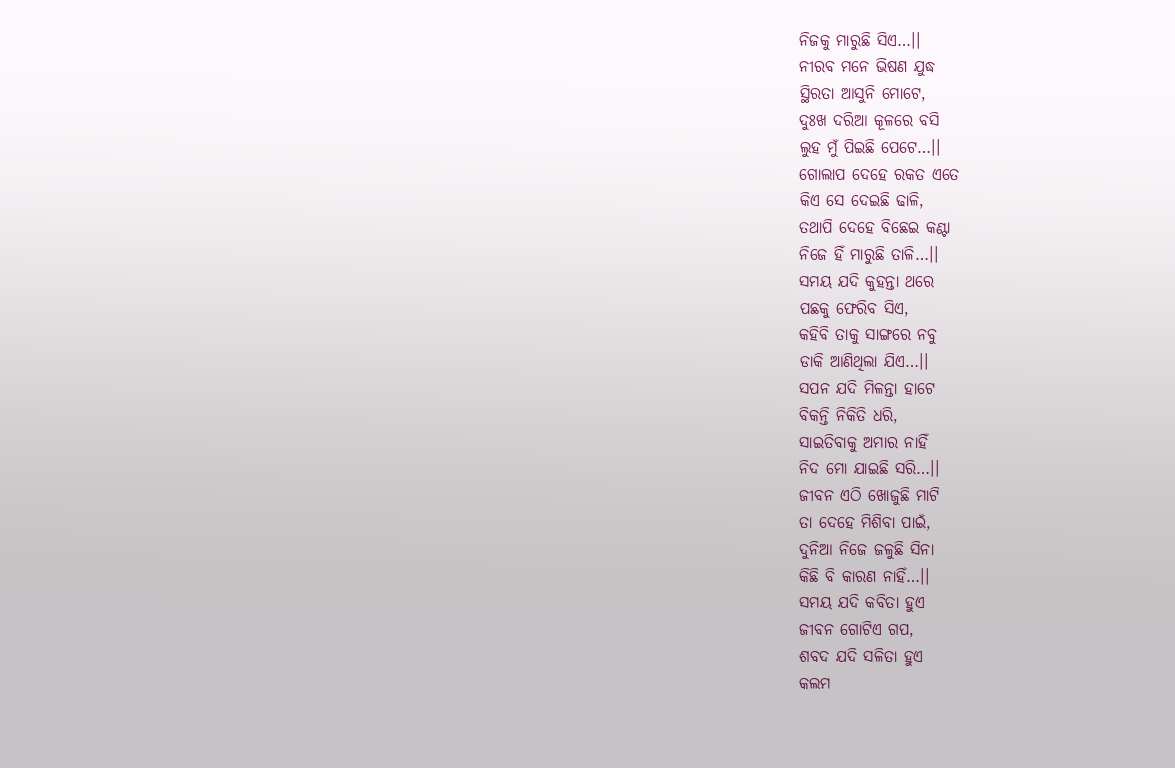ନିଜକୁ ମାରୁଛି ସିଏ…।।
ନୀରବ ମନେ ଭିଷଣ ଯୁଦ୍ଧ
ସ୍ଥିରତା ଆସୁନି ମୋଟେ,
ଦୁଃଖ ଦରିଆ କୂଳରେ ବସି
ଲୁହ ମୁଁ ପିଇଛି ପେଟେ…।।
ଗୋଲାପ ଦେହେ ରକତ ଏତେ
କିଏ ସେ ଦେଇଛି ଢାଳି,
ତଥାପି ଦେହେ ବିଛେଇ କଣ୍ଟା
ନିଜେ ହିଁ ମାରୁଛି ତାଳି…।।
ସମୟ ଯଦି କୁହନ୍ତା ଥରେ
ପଛକୁ ଫେରିବ ସିଏ,
କହିବି ତାକୁ ସାଙ୍ଗରେ ନବୁ
ଡାକି ଆଣିଥିଲା ଯିଏ…।।
ସପନ ଯଦି ମିଳନ୍ତା ହାଟେ
ବିକନ୍ତି ନିକିତି ଧରି,
ସାଇତିବାକୁ ଅମାର ନାହିଁ
ନିଦ ମୋ ଯାଇଛି ସରି…।।
ଜୀବନ ଏଠି ଖୋଜୁଛି ମାଟି
ତା ଦେହେ ମିଶିବା ପାଇଁ,
ଦୁନିଆ ନିଜେ ଜଳୁଛି ସିନା
କିଛି ବି କାରଣ ନାହିଁ…।।
ସମୟ ଯଦି କବିତା ହୁଏ
ଜୀବନ ଗୋଟିଏ ଗପ,
ଶବଦ ଯଦି ସଳିତା ହୁଏ
କଲମ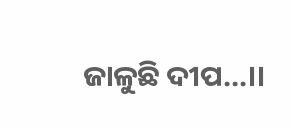ଜାଳୁଛି ଦୀପ…।।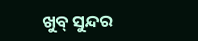ଖୁବ୍ ସୁନ୍ଦର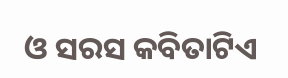ଓ ସରସ କବିତାଟିଏ